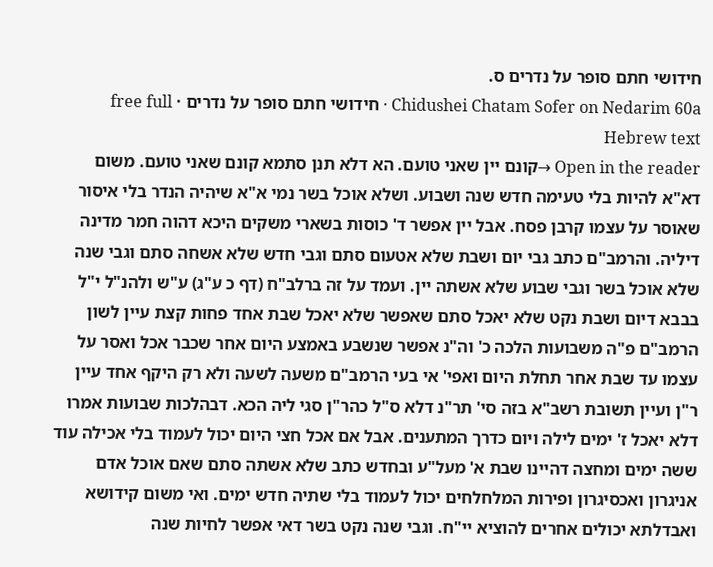חידושי חתם סופר על נדרים ס.
Chidushei Chatam Sofer on Nedarim 60a · חידושי חתם סופר על נדרים · free full Hebrew text
Open in the reader →קונם יין שאני טועם. הא דלא תנן סתמא קונם שאני טועם. משום דא"א להיות בלי טעימה חדש שנה ושבוע. ושלא אוכל בשר נמי א"א שיהיה הנדר בלי איסור שאוסר על עצמו קרבן פסח. אבל יין אפשר ד' כוסות בשארי משקים היכא דהוה חמר מדינה דיליה. והרמב"ם כתב גבי יום ושבת שלא אטעום סתם וגבי חדש שלא אשחה סתם וגבי שנה שלא אוכל בשר וגבי שבוע שלא אשתה יין. ועמד על זה ברלב"ח (דף כ ע"ג) ע"ש ולהנ"ל י"ל בבבא דיום ושבת נקט שלא יאכל סתם שאפשר שלא יאכל שבת אחד פחות קצת עיין לשון הרמב"ם פ"ה משבועות הלכה כ' וה"נ אפשר שנשבע באמצע היום אחר שכבר אכל ואסר על עצמו עד שבת אחר תחלת היום ואפי' אי בעי הרמב"ם משעה לשעה ולא רק היקף אחד עיין ר"ן ועיין תשובת רשב"א בזה סי' תר"נ דלא ס"ל כהר"ן סגי ליה הכא. דבהלכות שבועות אמרו דלא יאכל ז' ימים לילה ויום כדרך המתענים. אבל אם אכל חצי היום יכול לעמוד בלי אכילה עוד ששה ימים ומחצה דהיינו שבת א' מעל"ע ובחדש כתב שלא אשתה סתם שאם אוכל אדם אניגרון ואכסיגרון ופירות המלחלחים יכול לעמוד בלי שתיה חדש ימים. ואי משום קידושא ואבדלתא יכולים אחרים להוציא יי"ח. וגבי שנה נקט בשר דאי אפשר לחיות שנה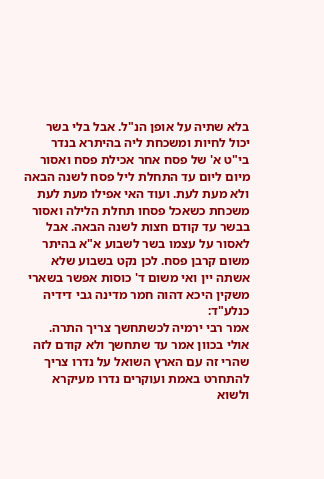בלא שתיה על אופן הנ"ל. אבל בלי בשר יכול לחיות ומשכחת ליה בהיתרא בנדר בי"ט א' של פסח אחר אכילת פסח ואסור מיום ליום עד התחלת ליל פסח לשנה הבאה ולא מעת לעת. ועוד האי אפילו מעת לעת משכחת כשאכל פסחו תחלת הלילה ואסור בבשר עד קודם חצות לשנה הבאה. אבל לאסור על עצמו בשר לשבוע א"א בהיתר משום קרבן פסח. לכן נקט בשבוע שלא אשתה יין ואי משום ד' כוסות אפשר בשארי משקין היכא דהוה חמר מדינה גבי דידיה כנלע"ד:
אמר רבי ירמיה לכשתחשך צריך התרה. אולי בכוון אמר עד שתחשך ולא קודם לזה שהרי זה עם הארץ השואל על נדרו צריך להתחרט באמת ועוקרים נדרו מעיקרא ולשוא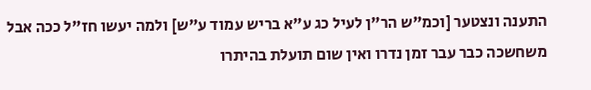התענה ונצטער [וכמ"ש הר"ן לעיל כג ע"א בריש עמוד ע"ש] ולמה יעשו חז"ל ככה אבל משחשכה כבר עבר זמן נדרו ואין שום תועלת בהיתרו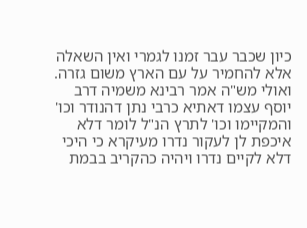כיון שכבר עבר זמנו לגמרי ואין השאלה אלא להחמיר על עם הארץ משום גזרה. ואולי מש"ה אמר רבינא משמיה דרב יוסף עצמו דאתיא כרבי נתן דהנודר וכו' והמקיימו וכו' לתרץ הנ"ל לומר דלא איכפת לן לעקור נדרו מעיקרא כי היכי דלא לקיים נדרו ויהיה כהקריב בבמת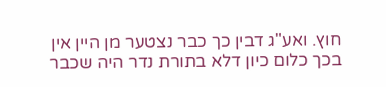חוץ. ואע"ג דבין כך כבר נצטער מן היין אין בכך כלום כיון דלא בתורת נדר היה שכבר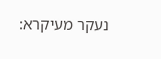נעקר מעיקרא: